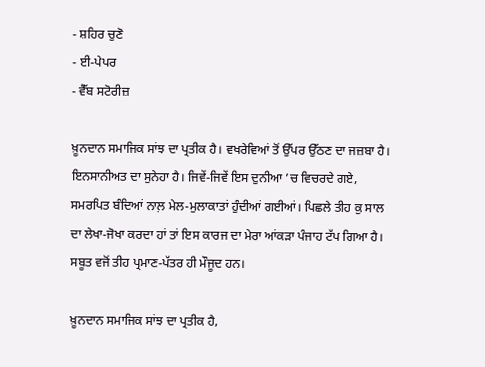- ਸ਼ਹਿਰ ਚੁਣੋ
- ਈ-ਪੇਪਰ
- ਵੈੱਬ ਸਟੋਰੀਜ਼

ਖ਼ੂਨਦਾਨ ਸਮਾਜਿਕ ਸਾਂਝ ਦਾ ਪ੍ਰਤੀਕ ਹੈ। ਵਖਰੇਵਿਆਂ ਤੋਂ ਉੱਪਰ ਉੱਠਣ ਦਾ ਜਜ਼ਬਾ ਹੈ। ਇਨਸਾਨੀਅਤ ਦਾ ਸੁਨੇਹਾ ਹੈ। ਜਿਵੇਂ-ਜਿਵੇਂ ਇਸ ਦੁਨੀਆ ’ਚ ਵਿਚਰਦੇ ਗਏ, ਸਮਰਪਿਤ ਬੰਦਿਆਂ ਨਾਲ਼ ਮੇਲ-ਮੁਲਾਕਾਤਾਂ ਹੁੰਦੀਆਂ ਗਈਆਂ। ਪਿਛਲੇ ਤੀਹ ਕੁ ਸਾਲ ਦਾ ਲੇਖਾ-ਜੋਖਾ ਕਰਦਾ ਹਾਂ ਤਾਂ ਇਸ ਕਾਰਜ ਦਾ ਮੇਰਾ ਆਂਕੜਾ ਪੰਜਾਹ ਟੱਪ ਗਿਆ ਹੈ। ਸਬੂਤ ਵਜੋਂ ਤੀਹ ਪ੍ਰਮਾਣ-ਪੱਤਰ ਹੀ ਮੌਜੂਦ ਹਨ।

ਖ਼ੂਨਦਾਨ ਸਮਾਜਿਕ ਸਾਂਝ ਦਾ ਪ੍ਰਤੀਕ ਹੈ,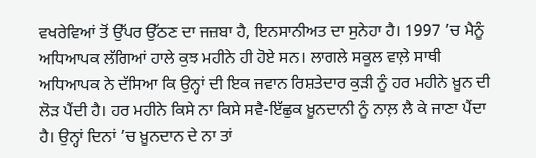ਵਖਰੇਵਿਆਂ ਤੋਂ ਉੱਪਰ ਉੱਠਣ ਦਾ ਜਜ਼ਬਾ ਹੈ, ਇਨਸਾਨੀਅਤ ਦਾ ਸੁਨੇਹਾ ਹੈ। 1997 ’ਚ ਮੈਨੂੰ ਅਧਿਆਪਕ ਲੱਗਿਆਂ ਹਾਲੇ ਕੁਝ ਮਹੀਨੇ ਹੀ ਹੋਏ ਸਨ। ਲਾਗਲੇ ਸਕੂਲ ਵਾਲ਼ੇ ਸਾਥੀ ਅਧਿਆਪਕ ਨੇ ਦੱਸਿਆ ਕਿ ਉਨ੍ਹਾਂ ਦੀ ਇਕ ਜਵਾਨ ਰਿਸ਼ਤੇਦਾਰ ਕੁੜੀ ਨੂੰ ਹਰ ਮਹੀਨੇ ਖ਼ੂਨ ਦੀ ਲੋੜ ਪੈਂਦੀ ਹੈ। ਹਰ ਮਹੀਨੇ ਕਿਸੇ ਨਾ ਕਿਸੇ ਸਵੈ-ਇੱਛੁਕ ਖ਼ੂਨਦਾਨੀ ਨੂੰ ਨਾਲ਼ ਲੈ ਕੇ ਜਾਣਾ ਪੈਂਦਾ ਹੈ। ਉਨ੍ਹਾਂ ਦਿਨਾਂ ’ਚ ਖ਼ੂਨਦਾਨ ਦੇ ਨਾ ਤਾਂ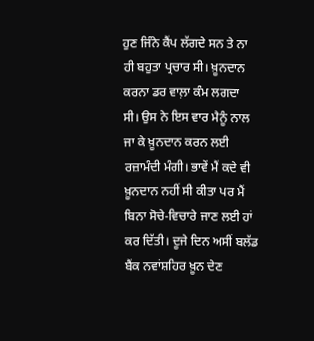ਹੁਣ ਜਿੰਨੇ ਕੈਂਪ ਲੱਗਦੇ ਸਨ ਤੇ ਨਾ ਹੀ ਬਹੁਤਾ ਪ੍ਰਚਾਰ ਸੀ। ਖ਼ੂਨਦਾਨ ਕਰਨਾ ਡਰ ਵਾਲ਼ਾ ਕੰਮ ਲਗਦਾ ਸੀ। ਉਸ ਨੇ ਇਸ ਵਾਰ ਮੈਨੂੰ ਨਾਲ ਜਾ ਕੇ ਖ਼ੂਨਦਾਨ ਕਰਨ ਲਈ ਰਜ਼ਾਮੰਦੀ ਮੰਗੀ। ਭਾਵੇਂ ਮੈਂ ਕਦੇ ਵੀ ਖ਼ੂਨਦਾਨ ਨਹੀਂ ਸੀ ਕੀਤਾ ਪਰ ਮੈਂ ਬਿਨਾ ਸੋਚੇ-ਵਿਚਾਰੇ ਜਾਣ ਲਈ ਹਾਂ ਕਰ ਦਿੱਤੀ। ਦੂਜੇ ਦਿਨ ਅਸੀਂ ਬਲੱਡ ਬੈਂਕ ਨਵਾਂਸ਼ਹਿਰ ਖ਼ੂਨ ਦੇਣ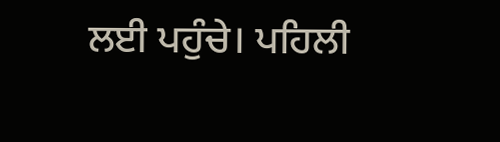ਲਈ ਪਹੁੰਚੇ। ਪਹਿਲੀ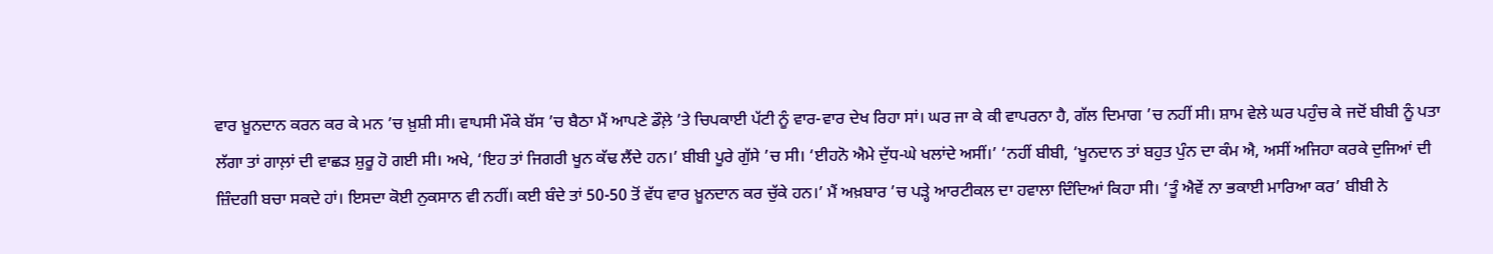ਵਾਰ ਖ਼ੂਨਦਾਨ ਕਰਨ ਕਰ ਕੇ ਮਨ ’ਚ ਖ਼ੁਸ਼ੀ ਸੀ। ਵਾਪਸੀ ਮੌਕੇ ਬੱਸ ’ਚ ਬੈਠਾ ਮੈਂ ਆਪਣੇ ਡੌਲ਼ੇ ’ਤੇ ਚਿਪਕਾਈ ਪੱਟੀ ਨੂੰ ਵਾਰ-ਵਾਰ ਦੇਖ ਰਿਹਾ ਸਾਂ। ਘਰ ਜਾ ਕੇ ਕੀ ਵਾਪਰਨਾ ਹੈ, ਗੱਲ ਦਿਮਾਗ ’ਚ ਨਹੀਂ ਸੀ। ਸ਼ਾਮ ਵੇਲੇ ਘਰ ਪਹੁੰਚ ਕੇ ਜਦੋਂ ਬੀਬੀ ਨੂੰ ਪਤਾ ਲੱਗਾ ਤਾਂ ਗਾਲ਼ਾਂ ਦੀ ਵਾਛੜ ਸ਼ੁਰੂ ਹੋ ਗਈ ਸੀ। ਅਖੇ, ‘ਇਹ ਤਾਂ ਜਿਗਰੀ ਖੂਨ ਕੱਢ ਲੈਂਦੇ ਹਨ।’ ਬੀਬੀ ਪੂਰੇ ਗੁੱਸੇ ’ਚ ਸੀ। ‘ਈਹਨੋ ਐਮੇ ਦੁੱਧ-ਘੇ ਖਲਾਂਦੇ ਅਸੀਂ।’ ‘ਨਹੀਂ ਬੀਬੀ, ‘ਖੂਨਦਾਨ ਤਾਂ ਬਹੁਤ ਪੁੰਨ ਦਾ ਕੰਮ ਐ, ਅਸੀਂ ਅਜਿਹਾ ਕਰਕੇ ਦੁਜਿਆਂ ਦੀ ਜ਼ਿੰਦਗੀ ਬਚਾ ਸਕਦੇ ਹਾਂ। ਇਸਦਾ ਕੋਈ ਨੁਕਸਾਨ ਵੀ ਨਹੀਂ। ਕਈ ਬੰਦੇ ਤਾਂ 50-50 ਤੋਂ ਵੱਧ ਵਾਰ ਖ਼ੂਨਦਾਨ ਕਰ ਚੁੱਕੇ ਹਨ।’ ਮੈਂ ਅਖ਼ਬਾਰ ’ਚ ਪੜ੍ਹੇ ਆਰਟੀਕਲ ਦਾ ਹਵਾਲਾ ਦਿੰਦਿਆਂ ਕਿਹਾ ਸੀ। ‘ਤੂੰ ਐਵੇਂ ਨਾ ਭਕਾਈ ਮਾਰਿਆ ਕਰ’ ਬੀਬੀ ਨੇ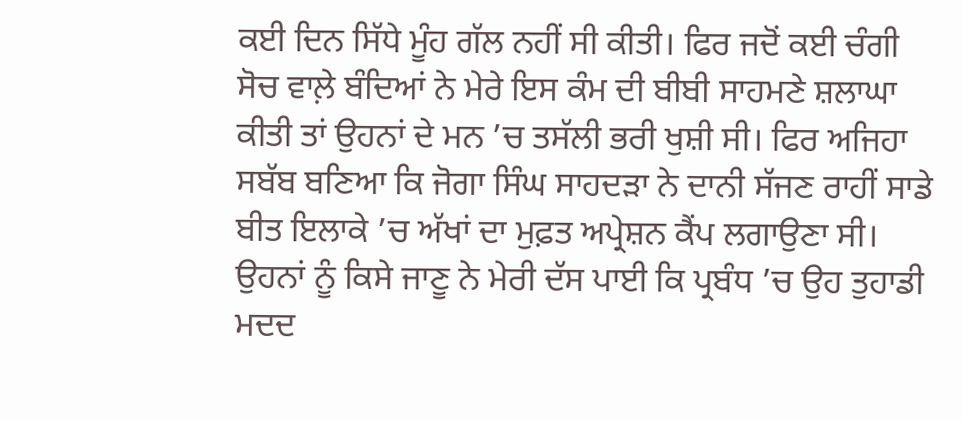ਕਈ ਦਿਨ ਸਿੱਧੇ ਮੂੰਹ ਗੱਲ ਨਹੀਂ ਸੀ ਕੀਤੀ। ਫਿਰ ਜਦੋਂ ਕਈ ਚੰਗੀ ਸੋਚ ਵਾਲ਼ੇ ਬੰਦਿਆਂ ਨੇ ਮੇਰੇ ਇਸ ਕੰਮ ਦੀ ਬੀਬੀ ਸਾਹਮਣੇ ਸ਼ਲਾਘਾ ਕੀਤੀ ਤਾਂ ਉਹਨਾਂ ਦੇ ਮਨ ’ਚ ਤਸੱਲੀ ਭਰੀ ਖੁਸ਼ੀ ਸੀ। ਫਿਰ ਅਜਿਹਾ ਸਬੱਬ ਬਣਿਆ ਕਿ ਜੋਗਾ ਸਿੰਘ ਸਾਹਦੜਾ ਨੇ ਦਾਨੀ ਸੱਜਣ ਰਾਹੀਂ ਸਾਡੇ ਬੀਤ ਇਲਾਕੇ ’ਚ ਅੱਖਾਂ ਦਾ ਮੁਫ਼ਤ ਅਪ੍ਰੇਸ਼ਨ ਕੈਂਪ ਲਗਾਉਣਾ ਸੀ। ਉਹਨਾਂ ਨੂੰ ਕਿਸੇ ਜਾਣੂ ਨੇ ਮੇਰੀ ਦੱਸ ਪਾਈ ਕਿ ਪ੍ਰਬੰਧ ’ਚ ਉਹ ਤੁਹਾਡੀ ਮਦਦ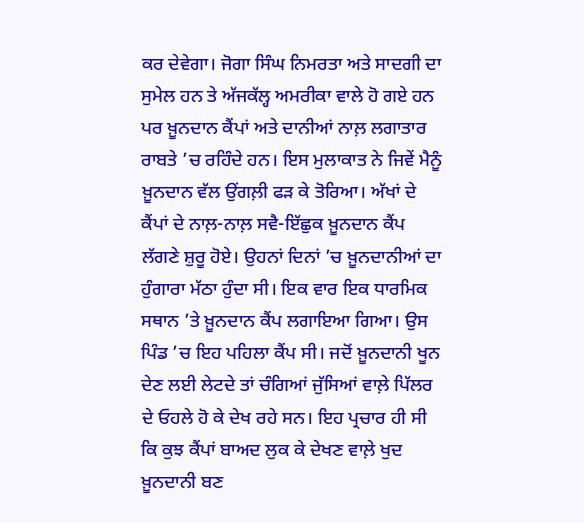ਕਰ ਦੇਵੇਗਾ। ਜੋਗਾ ਸਿੰਘ ਨਿਮਰਤਾ ਅਤੇ ਸਾਦਗੀ ਦਾ ਸੁਮੇਲ ਹਨ ਤੇ ਅੱਜਕੱਲ੍ਹ ਅਮਰੀਕਾ ਵਾਲੇ ਹੋ ਗਏ ਹਨ ਪਰ ਖ਼ੂਨਦਾਨ ਕੈਂਪਾਂ ਅਤੇ ਦਾਨੀਆਂ ਨਾਲ਼ ਲਗਾਤਾਰ ਰਾਬਤੇ ’ਚ ਰਹਿੰਦੇ ਹਨ। ਇਸ ਮੁਲਾਕਾਤ ਨੇ ਜਿਵੇਂ ਮੈਨੂੰ ਖ਼ੂਨਦਾਨ ਵੱਲ ਉਂਗਲ਼ੀ ਫੜ ਕੇ ਤੋਰਿਆ। ਅੱਖਾਂ ਦੇ ਕੈਂਪਾਂ ਦੇ ਨਾਲ਼-ਨਾਲ਼ ਸਵੈ-ਇੱਛੁਕ ਖ਼ੂਨਦਾਨ ਕੈਂਪ ਲੱਗਣੇ ਸ਼ੁਰੂ ਹੋਏ। ਉਹਨਾਂ ਦਿਨਾਂ ’ਚ ਖ਼ੂਨਦਾਨੀਆਂ ਦਾ ਹੁੰਗਾਰਾ ਮੱਠਾ ਹੁੰਦਾ ਸੀ। ਇਕ ਵਾਰ ਇਕ ਧਾਰਮਿਕ ਸਥਾਨ ’ਤੇ ਖ਼ੂਨਦਾਨ ਕੈਂਪ ਲਗਾਇਆ ਗਿਆ। ਉਸ ਪਿੰਡ ’ਚ ਇਹ ਪਹਿਲਾ ਕੈਂਪ ਸੀ। ਜਦੋਂ ਖ਼ੂਨਦਾਨੀ ਖੂਨ ਦੇਣ ਲਈ ਲੇਟਦੇ ਤਾਂ ਚੰਗਿਆਂ ਜੁੱਸਿਆਂ ਵਾਲ਼ੇ ਪਿੱਲਰ ਦੇ ਓਹਲੇ ਹੋ ਕੇ ਦੇਖ ਰਹੇ ਸਨ। ਇਹ ਪ੍ਰਚਾਰ ਹੀ ਸੀ ਕਿ ਕੁਝ ਕੈਂਪਾਂ ਬਾਅਦ ਲੁਕ ਕੇ ਦੇਖਣ ਵਾਲ਼ੇ ਖੁਦ ਖ਼ੂਨਦਾਨੀ ਬਣ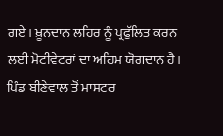ਗਏ। ਖ਼ੂਨਦਾਨ ਲਹਿਰ ਨੂੰ ਪ੍ਰਫੁੱਲਿਤ ਕਰਨ ਲਈ ਮੋਟੀਵੇਟਰਾਂ ਦਾ ਅਹਿਮ ਯੋਗਦਾਨ ਹੈ। ਪਿੰਡ ਬੀਣੇਵਾਲ ਤੋਂ ਮਾਸਟਰ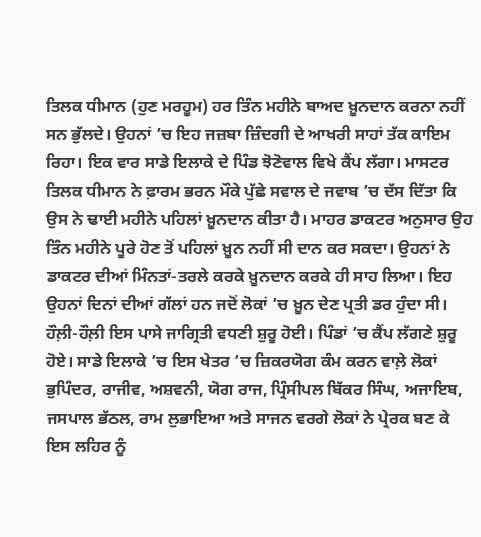ਤਿਲਕ ਧੀਮਾਨ (ਹੁਣ ਮਰਹੂਮ) ਹਰ ਤਿੰਨ ਮਹੀਨੇ ਬਾਅਦ ਖ਼ੂਨਦਾਨ ਕਰਨਾ ਨਹੀਂ ਸਨ ਭੁੱਲਦੇ। ਉਹਨਾਂ ’ਚ ਇਹ ਜਜ਼ਬਾ ਜ਼ਿੰਦਗੀ ਦੇ ਆਖਰੀ ਸਾਹਾਂ ਤੱਕ ਕਾਇਮ ਰਿਹਾ। ਇਕ ਵਾਰ ਸਾਡੇ ਇਲਾਕੇ ਦੇ ਪਿੰਡ ਝੋਣੋਵਾਲ ਵਿਖੇ ਕੈਂਪ ਲੱਗਾ। ਮਾਸਟਰ ਤਿਲਕ ਧੀਮਾਨ ਨੇ ਫ਼ਾਰਮ ਭਰਨ ਮੌਕੇ ਪੁੱਛੇ ਸਵਾਲ ਦੇ ਜਵਾਬ ’ਚ ਦੱਸ ਦਿੱਤਾ ਕਿ ਉਸ ਨੇ ਢਾਈ ਮਹੀਨੇ ਪਹਿਲਾਂ ਖ਼ੂਨਦਾਨ ਕੀਤਾ ਹੈ। ਮਾਹਰ ਡਾਕਟਰ ਅਨੁਸਾਰ ਉਹ ਤਿੰਨ ਮਹੀਨੇ ਪੂਰੇ ਹੋਣ ਤੋਂ ਪਹਿਲਾਂ ਖ਼ੂਨ ਨਹੀਂ ਸੀ ਦਾਨ ਕਰ ਸਕਦਾ। ਉਹਨਾਂ ਨੇ ਡਾਕਟਰ ਦੀਆਂ ਮਿੰਨਤਾਂ-ਤਰਲੇ ਕਰਕੇ ਖ਼ੂਨਦਾਨ ਕਰਕੇ ਹੀ ਸਾਹ ਲਿਆ। ਇਹ ਉਹਨਾਂ ਦਿਨਾਂ ਦੀਆਂ ਗੱਲਾਂ ਹਨ ਜਦੋਂ ਲੋਕਾਂ ’ਚ ਖ਼ੂਨ ਦੇਣ ਪ੍ਰਤੀ ਡਰ ਹੁੰਦਾ ਸੀ। ਹੌਲ਼ੀ-ਹੌਲ਼ੀ ਇਸ ਪਾਸੇ ਜਾਗ੍ਰਿਤੀ ਵਧਣੀ ਸ਼ੁਰੂ ਹੋਈ। ਪਿੰਡਾਂ ’ਚ ਕੈਂਪ ਲੱਗਣੇ ਸ਼ੁਰੂ ਹੋਏ। ਸਾਡੇ ਇਲਾਕੇ ’ਚ ਇਸ ਖੇਤਰ ’ਚ ਜ਼ਿਕਰਯੋਗ ਕੰਮ ਕਰਨ ਵਾਲ਼ੇ ਲੋਕਾਂ ਭੁਪਿੰਦਰ, ਰਾਜੀਵ, ਅਸ਼ਵਨੀ, ਯੋਗ ਰਾਜ, ਪ੍ਰਿੰਸੀਪਲ ਬਿੱਕਰ ਸਿੰਘ, ਅਜਾਇਬ, ਜਸਪਾਲ ਭੱਠਲ, ਰਾਮ ਲੁਭਾਇਆ ਅਤੇ ਸਾਜਨ ਵਰਗੇ ਲੋਕਾਂ ਨੇ ਪ੍ਰੇਰਕ ਬਣ ਕੇ ਇਸ ਲਹਿਰ ਨੂੰ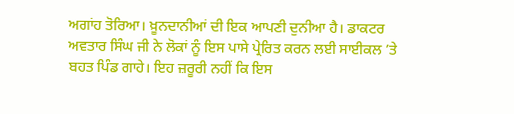ਅਗਾਂਹ ਤੋਰਿਆ। ਖ਼ੂਨਦਾਨੀਆਂ ਦੀ ਇਕ ਆਪਣੀ ਦੁਨੀਆ ਹੈ। ਡਾਕਟਰ ਅਵਤਾਰ ਸਿੰਘ ਜੀ ਨੇ ਲੋਕਾਂ ਨੂੰ ਇਸ ਪਾਸੇ ਪ੍ਰੇਰਿਤ ਕਰਨ ਲਈ ਸਾਈਕਲ ’ਤੇ ਬਹਤ ਪਿੰਡ ਗਾਹੇ। ਇਹ ਜ਼ਰੂਰੀ ਨਹੀਂ ਕਿ ਇਸ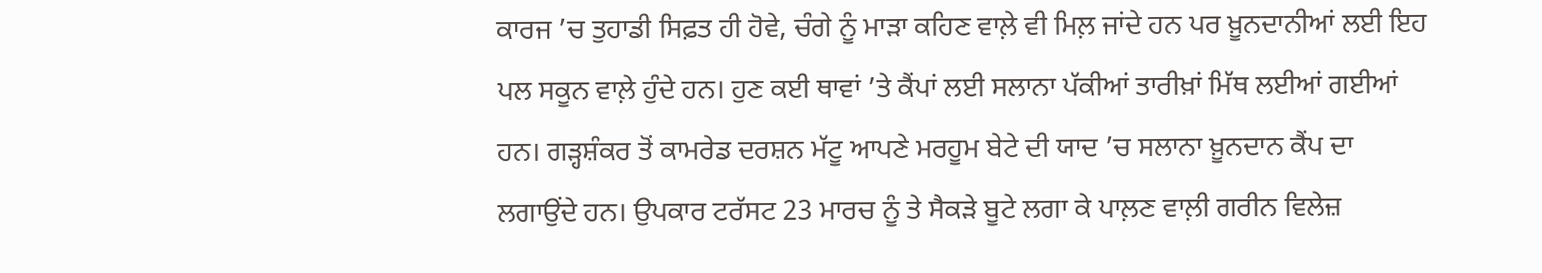ਕਾਰਜ ’ਚ ਤੁਹਾਡੀ ਸਿਫ਼ਤ ਹੀ ਹੋਵੇ, ਚੰਗੇ ਨੂੰ ਮਾੜਾ ਕਹਿਣ ਵਾਲ਼ੇ ਵੀ ਮਿਲ਼ ਜਾਂਦੇ ਹਨ ਪਰ ਖ਼ੂਨਦਾਨੀਆਂ ਲਈ ਇਹ ਪਲ ਸਕੂਨ ਵਾਲ਼ੇ ਹੁੰਦੇ ਹਨ। ਹੁਣ ਕਈ ਥਾਵਾਂ ’ਤੇ ਕੈਂਪਾਂ ਲਈ ਸਲਾਨਾ ਪੱਕੀਆਂ ਤਾਰੀਖ਼ਾਂ ਮਿੱਥ ਲਈਆਂ ਗਈਆਂ ਹਨ। ਗੜ੍ਹਸ਼ੰਕਰ ਤੋਂ ਕਾਮਰੇਡ ਦਰਸ਼ਨ ਮੱਟੂ ਆਪਣੇ ਮਰਹੂਮ ਬੇਟੇ ਦੀ ਯਾਦ ’ਚ ਸਲਾਨਾ ਖ਼ੂਨਦਾਨ ਕੈਂਪ ਦਾ ਲਗਾਉਂਦੇ ਹਨ। ਉਪਕਾਰ ਟਰੱਸਟ 23 ਮਾਰਚ ਨੂੰ ਤੇ ਸੈਕੜੇ ਬੂਟੇ ਲਗਾ ਕੇ ਪਾਲ਼ਣ ਵਾਲ਼ੀ ਗਰੀਨ ਵਿਲੇਜ਼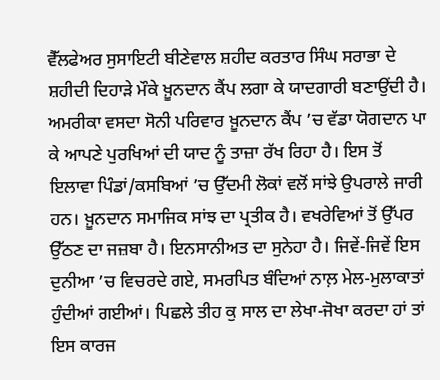ਵੈੱਲਫੇਅਰ ਸੁਸਾਇਟੀ ਬੀਣੇਵਾਲ ਸ਼ਹੀਦ ਕਰਤਾਰ ਸਿੰਘ ਸਰਾਭਾ ਦੇ ਸ਼ਹੀਦੀ ਦਿਹਾੜੇ ਮੌਕੇ ਖ਼ੂਨਦਾਨ ਕੈਂਪ ਲਗਾ ਕੇ ਯਾਦਗਾਰੀ ਬਣਾਉਂਦੀ ਹੈ। ਅਮਰੀਕਾ ਵਸਦਾ ਸੋਨੀ ਪਰਿਵਾਰ ਖ਼ੂਨਦਾਨ ਕੈਂਪ ’ਚ ਵੱਡਾ ਯੋਗਦਾਨ ਪਾ ਕੇ ਆਪਣੇ ਪੁਰਖਿਆਂ ਦੀ ਯਾਦ ਨੂੰ ਤਾਜ਼ਾ ਰੱਖ ਰਿਹਾ ਹੈ। ਇਸ ਤੋਂ ਇਲਾਵਾ ਪਿੰਡਾਂ/ਕਸਬਿਆਂ ’ਚ ਉੱਦਮੀ ਲੋਕਾਂ ਵਲੋਂ ਸਾਂਝੇ ਉਪਰਾਲੇ ਜਾਰੀ ਹਨ। ਖ਼ੂਨਦਾਨ ਸਮਾਜਿਕ ਸਾਂਝ ਦਾ ਪ੍ਰਤੀਕ ਹੈ। ਵਖਰੇਵਿਆਂ ਤੋਂ ਉੱਪਰ ਉੱਠਣ ਦਾ ਜਜ਼ਬਾ ਹੈ। ਇਨਸਾਨੀਅਤ ਦਾ ਸੁਨੇਹਾ ਹੈ। ਜਿਵੇਂ-ਜਿਵੇਂ ਇਸ ਦੁਨੀਆ ’ਚ ਵਿਚਰਦੇ ਗਏ, ਸਮਰਪਿਤ ਬੰਦਿਆਂ ਨਾਲ਼ ਮੇਲ-ਮੁਲਾਕਾਤਾਂ ਹੁੰਦੀਆਂ ਗਈਆਂ। ਪਿਛਲੇ ਤੀਹ ਕੁ ਸਾਲ ਦਾ ਲੇਖਾ-ਜੋਖਾ ਕਰਦਾ ਹਾਂ ਤਾਂ ਇਸ ਕਾਰਜ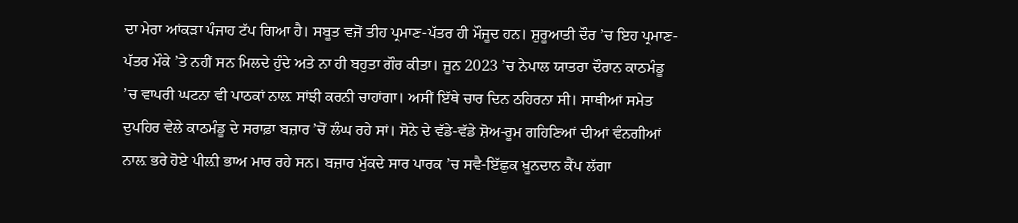ਦਾ ਮੇਰਾ ਆਂਕੜਾ ਪੰਜਾਹ ਟੱਪ ਗਿਆ ਹੈ। ਸਬੂਤ ਵਜੋਂ ਤੀਹ ਪ੍ਰਮਾਣ-ਪੱਤਰ ਹੀ ਮੌਜੂਦ ਹਨ। ਸ਼ੁਰੂਆਤੀ ਦੌਰ ’ਚ ਇਹ ਪ੍ਰਮਾਣ-ਪੱਤਰ ਮੌਕੇ ’ਤੇ ਨਹੀਂ ਸਨ ਮਿਲਦੇ ਹੁੰਦੇ ਅਤੇ ਨਾ ਹੀ ਬਹੁਤਾ ਗੌਰ ਕੀਤਾ। ਜੂਨ 2023 ’ਚ ਨੇਪਾਲ ਯਾਤਰਾ ਦੌਰਾਨ ਕਾਠਮੰਡੂ ’ਚ ਵਾਪਰੀ ਘਟਨਾ ਵੀ ਪਾਠਕਾਂ ਨਾਲ਼ ਸਾਂਝੀ ਕਰਨੀ ਚਾਹਾਂਗਾ। ਅਸੀਂ ਇੱਥੇ ਚਾਰ ਦਿਨ ਠਹਿਰਨਾ ਸੀ। ਸਾਥੀਆਂ ਸਮੇਤ ਦੁਪਹਿਰ ਵੇਲੇ ਕਾਠਮੰਡੂ ਦੇ ਸਰਾਫ਼ਾ ਬਜ਼ਾਰ ’ਚੋਂ ਲੰਘ ਰਹੇ ਸਾਂ। ਸੋਨੇ ਦੇ ਵੱਡੇ-ਵੱਡੇ ਸ਼ੋਅ-ਰੂਮ ਗਹਿਣਿਆਂ ਦੀਆਂ ਵੰਨਗੀਆਂ ਨਾਲ਼ ਭਰੇ ਹੋਏ ਪੀਲ਼ੀ ਭਾਅ ਮਾਰ ਰਹੇ ਸਨ। ਬਜ਼ਾਰ ਮੁੱਕਦੇ ਸਾਰ ਪਾਰਕ ’ਚ ਸਵੈ-ਇੱਛੁਕ ਖ਼ੂਨਦਾਨ ਕੈਂਪ ਲੱਗਾ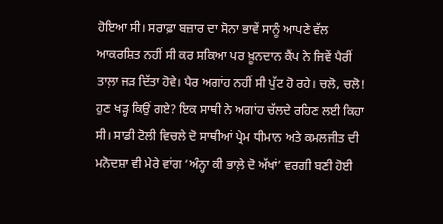ਹੋਇਆ ਸੀ। ਸਰਾਫ਼ਾ ਬਜ਼ਾਰ ਦਾ ਸੋਨਾ ਭਾਵੇਂ ਸਾਨੂੰ ਆਪਣੇ ਵੱਲ ਆਕਰਸ਼ਿਤ ਨਹੀਂ ਸੀ ਕਰ ਸਕਿਆ ਪਰ ਖ਼ੂਨਦਾਨ ਕੈਂਪ ਨੇ ਜਿਵੇਂ ਪੈਰੀਂ ਤਾਲ਼ਾ ਜੜ ਦਿੱਤਾ ਹੋਵੇ। ਪੈਰ ਅਗਾਂਹ ਨਹੀਂ ਸੀ ਪੁੱਟ ਹੋ ਰਹੇ। ਚਲੋ, ਚਲੋ! ਹੁਣ ਖੜ੍ਹ ਕਿਉਂ ਗਏ? ਇਕ ਸਾਥੀ ਨੇ ਅਗਾਂਹ ਚੱਲਦੇ ਰਹਿਣ ਲਈ ਕਿਹਾ ਸੀ। ਸਾਡੀ ਟੋਲੀ ਵਿਚਲੇ ਦੋ ਸਾਥੀਆਂ ਪ੍ਰੇਮ ਧੀਮਾਨ ਅਤੇ ਕਮਲਜੀਤ ਦੀ ਮਨੋਦਸ਼ਾ ਵੀ ਮੇਰੇ ਵਾਂਗ ‘ਅੰਨ੍ਹਾ ਕੀ ਭਾਲ਼ੇ ਦੋ ਅੱਖਾਂ’ ਵਰਗੀ ਬਣੀ ਹੋਈ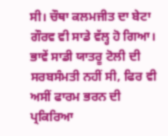ਸੀ। ਚੌਥਾ ਕਲਮਜੀਤ ਦਾ ਬੇਟਾ ਗੌਰਵ ਵੀ ਸਾਡੇ ਵੱਲ੍ਹ ਹੋ ਗਿਆ। ਭਾਵੇਂ ਸਾਡੀ ਯਾਤਰੂ ਟੋਲੀ ਦੀ ਸਰਬਸੰਮਤੀ ਨਹੀਂ ਸੀ, ਫਿਰ ਵੀ ਅਸੀਂ ਫਾਰਮ ਭਰਨ ਦੀ ਪ੍ਰਕਿਰਿਆ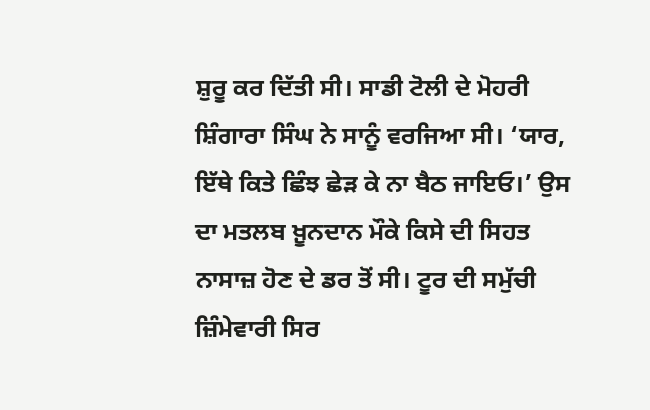ਸ਼ੁਰੂ ਕਰ ਦਿੱਤੀ ਸੀ। ਸਾਡੀ ਟੋਲੀ ਦੇ ਮੋਹਰੀ ਸ਼ਿੰਗਾਰਾ ਸਿੰਘ ਨੇ ਸਾਨੂੰ ਵਰਜਿਆ ਸੀ। ‘ਯਾਰ, ਇੱਥੇ ਕਿਤੇ ਛਿੰਝ ਛੇੜ ਕੇ ਨਾ ਬੈਠ ਜਾਇਓ।’ ਉਸ ਦਾ ਮਤਲਬ ਖ਼ੂਨਦਾਨ ਮੌਕੇ ਕਿਸੇ ਦੀ ਸਿਹਤ ਨਾਸਾਜ਼ ਹੋਣ ਦੇ ਡਰ ਤੋਂ ਸੀ। ਟੂਰ ਦੀ ਸਮੁੱਚੀ ਜ਼ਿੰਮੇਵਾਰੀ ਸਿਰ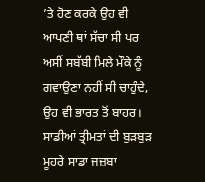’ਤੇ ਹੋਣ ਕਰਕੇ ਉਹ ਵੀ ਆਪਣੀ ਥਾਂ ਸੱਚਾ ਸੀ ਪਰ ਅਸੀਂ ਸਬੱਬੀ ਮਿਲੇ ਮੌਕੇ ਨੂੰ ਗਵਾਉਣਾ ਨਹੀਂ ਸੀ ਚਾਹੁੰਦੇ, ਉਹ ਵੀ ਭਾਰਤ ਤੋਂ ਬਾਹਰ। ਸਾਡੀਆਂ ਤ੍ਰੀਮਤਾਂ ਦੀ ਬੁੜਬੁੜ ਮੂਹਰੇ ਸਾਡਾ ਜਜ਼ਬਾ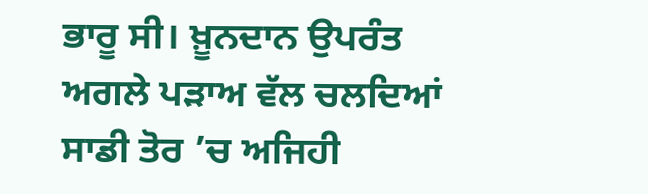ਭਾਰੂ ਸੀ। ਖ਼ੂਨਦਾਨ ਉਪਰੰਤ ਅਗਲੇ ਪੜਾਅ ਵੱਲ ਚਲਦਿਆਂ ਸਾਡੀ ਤੋਰ ’ਚ ਅਜਿਹੀ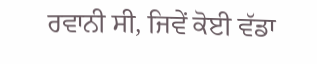ਰਵਾਨੀ ਸੀ, ਜਿਵੇਂ ਕੋਈ ਵੱਡਾ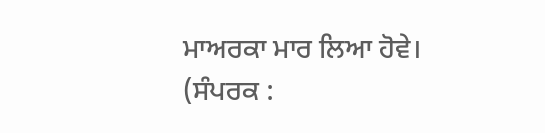ਮਾਅਰਕਾ ਮਾਰ ਲਿਆ ਹੋਵੇ।
(ਸੰਪਰਕ :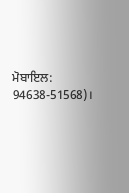ਮੋਬਾਇਲ: 94638-51568)।